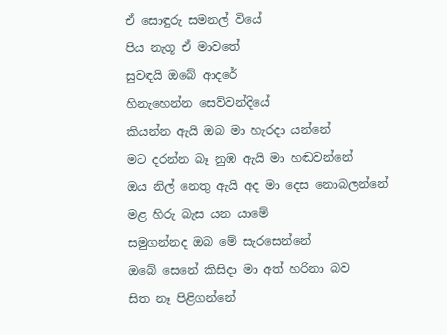ඒ සොඳුරු සමනල් වියේ
පිය නැගූ ඒ මාවතේ
සුවඳයි ඔබේ ආදරේ
හිනැහෙන්න සෙව්වන්දියේ
කියන්න ඇයි ඔබ මා හැරදා යන්නේ
මට දරන්න බෑ නුඹ ඇයි මා හඬවන්නේ
ඔය නිල් නෙතු ඇයි අද මා දෙස නොබලන්නේ
මළ හිරු බැස යන යාමේ
සමුගන්නද ඔබ මේ සැරසෙන්නේ
ඔබේ සෙනේ කිසිදා මා අත් හරිනා බව
සිත නෑ පිළිගන්නේ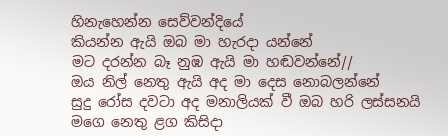හිනැහෙන්න සෙව්වන්දියේ
කියන්න ඇයි ඔබ මා හැරදා යන්නේ
මට දරන්න බෑ නුඹ ඇයි මා හඬවන්නේ//
ඔය නිල් නෙතු ඇයි අද මා දෙස නොබලන්නේ
සුදු රෝස දවටා අද මනාලියක් වී ඔබ හරි ලස්සනයි
මගෙ නෙතු ළග කිසිදා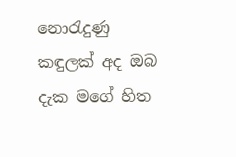නොරැදුණු
කඳුලක් අද ඔබ දැක මගේ හිත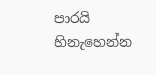පාරයි
හිනැහෙන්න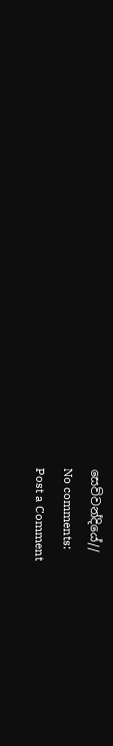සෙව්වන්දියේ//
No comments:
Post a Comment